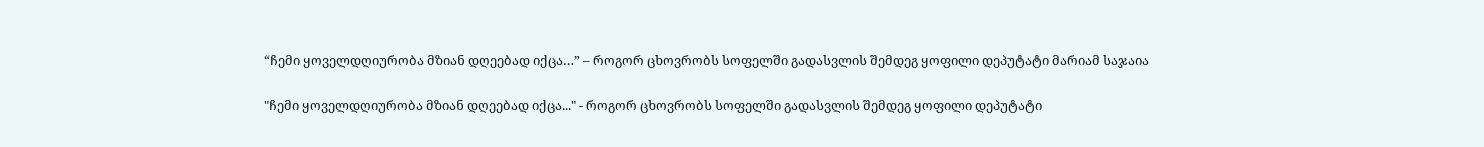“ჩემი ყოველდღიურობა მზიან დღეებად იქცა…” – როგორ ცხოვრობს სოფელში გადასვლის შემდეგ ყოფილი დეპუტატი მარიამ საჯაია

"ჩემი ყოველდღიურობა მზიან დღეებად იქცა..." - როგორ ცხოვრობს სოფელში გადასვლის შემდეგ ყოფილი დეპუტატი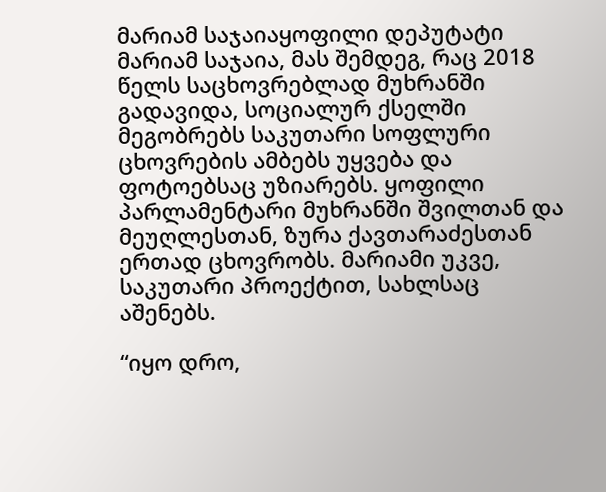მარიამ საჯაიაყოფილი დეპუტატი მარიამ საჯაია, მას შემდეგ, რაც 2018 წელს საცხოვრებლად მუხრანში გადავიდა, სოციალურ ქსელში მეგობრებს საკუთარი სოფლური ცხოვრების ამბებს უყვება და ფოტოებსაც უზიარებს. ყოფილი პარლამენტარი მუხრანში შვილთან და მეუღლესთან, ზურა ქავთარაძესთან ერთად ცხოვრობს. მარიამი უკვე, საკუთარი პროექტით, სახლსაც აშენებს.

“იყო დრო,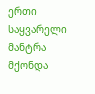ერთი საყვარელი მანტრა მქონდა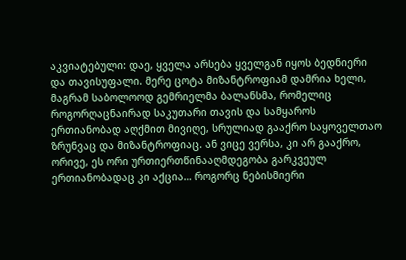აკვიატებული: დაე, ყველა არსება ყველგან იყოს ბედნიერი და თავისუფალი. მერე ცოტა მიზანტროფიამ დამრია ხელი, მაგრამ საბოლოოდ გემრიელმა ბალანსმა, რომელიც როგორღაცნაირად საკუთარი თავის და სამყაროს ერთიანობად აღქმით მივიღე, სრულიად გააქრო საყოველთაო ზრუნვაც და მიზანტროფიაც. ან ვიცე ვერსა, კი არ გააქრო, ორივე, ეს ორი ურთიერთწინააღმდეგობა გარკვეულ ერთიანობადაც კი აქცია… როგორც ნებისმიერი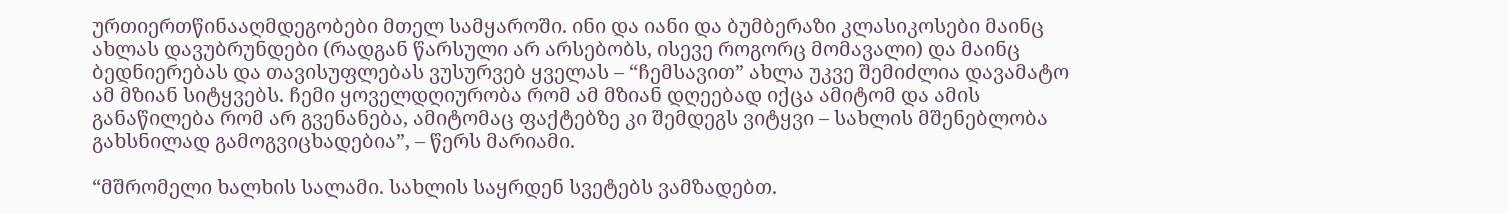ურთიერთწინააღმდეგობები მთელ სამყაროში. ინი და იანი და ბუმბერაზი კლასიკოსები მაინც ახლას დავუბრუნდები (რადგან წარსული არ არსებობს, ისევე როგორც მომავალი) და მაინც ბედნიერებას და თავისუფლებას ვუსურვებ ყველას – “ჩემსავით” ახლა უკვე შემიძლია დავამატო ამ მზიან სიტყვებს. ჩემი ყოველდღიურობა რომ ამ მზიან დღეებად იქცა ამიტომ და ამის განაწილება რომ არ გვენანება, ამიტომაც ფაქტებზე კი შემდეგს ვიტყვი – სახლის მშენებლობა გახსნილად გამოგვიცხადებია”, – წერს მარიამი.

“მშრომელი ხალხის სალამი. სახლის საყრდენ სვეტებს ვამზადებთ.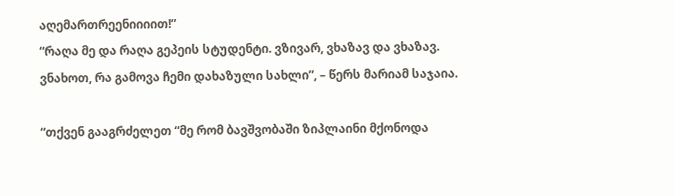აღემართრეენიიიით!”
“რაღა მე და რაღა გეპეის სტუდენტი. ვზივარ, ვხაზავ და ვხაზავ. ვნახოთ, რა გამოვა ჩემი დახაზული სახლი”, – წერს მარიამ საჯაია.

“თქვენ გააგრძელეთ “მე რომ ბავშვობაში ზიპლაინი მქონოდა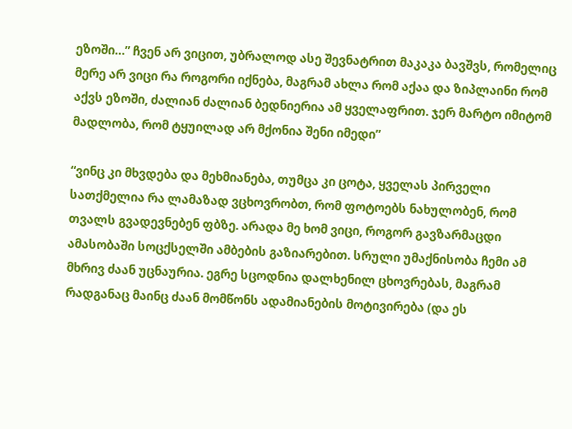ეზოში…” ჩვენ არ ვიცით, უბრალოდ ასე შევნატრით მაკაკა ბავშვს, რომელიც მერე არ ვიცი რა როგორი იქნება, მაგრამ ახლა რომ აქაა და ზიპლაინი რომ აქვს ეზოში, ძალიან ძალიან ბედნიერია ამ ყველაფრით. ჯერ მარტო იმიტომ მადლობა, რომ ტყუილად არ მქონია შენი იმედი”

“ვინც კი მხვდება და მეხმიანება, თუმცა კი ცოტა, ყველას პირველი სათქმელია რა ლამაზად ვცხოვრობთ, რომ ფოტოებს ნახულობენ, რომ თვალს გვადევნებენ ფბზე. არადა მე ხომ ვიცი, როგორ გავზარმაცდი ამასობაში სოცქსელში ამბების გაზიარებით. სრული უმაქნისობა ჩემი ამ მხრივ ძაან უცნაურია. ეგრე სცოდნია დალხენილ ცხოვრებას, მაგრამ რადგანაც მაინც ძაან მომწონს ადამიანების მოტივირება (და ეს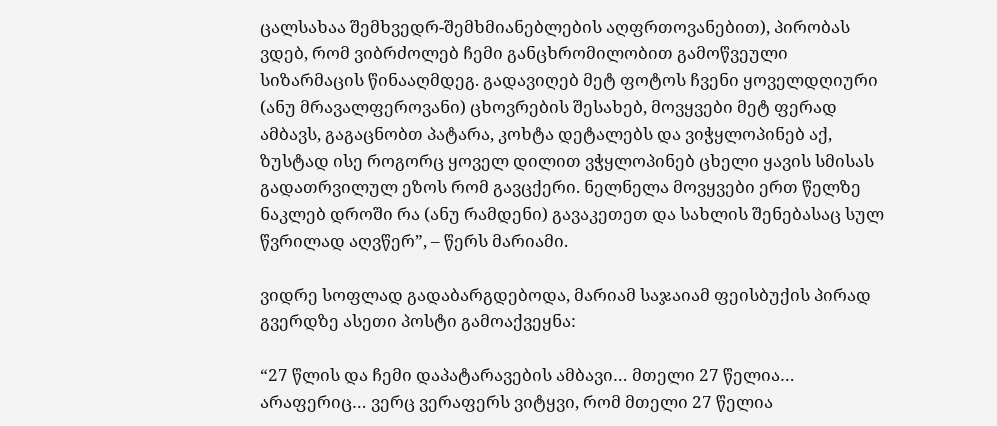ცალსახაა შემხვედრ-შემხმიანებლების აღფრთოვანებით), პირობას ვდებ, რომ ვიბრძოლებ ჩემი განცხრომილობით გამოწვეული სიზარმაცის წინააღმდეგ. გადავიღებ მეტ ფოტოს ჩვენი ყოველდღიური (ანუ მრავალფეროვანი) ცხოვრების შესახებ, მოვყვები მეტ ფერად ამბავს, გაგაცნობთ პატარა, კოხტა დეტალებს და ვიჭყლოპინებ აქ, ზუსტად ისე როგორც ყოველ დილით ვჭყლოპინებ ცხელი ყავის სმისას გადათრვილულ ეზოს რომ გავცქერი. ნელნელა მოვყვები ერთ წელზე ნაკლებ დროში რა (ანუ რამდენი) გავაკეთეთ და სახლის შენებასაც სულ წვრილად აღვწერ”, – წერს მარიამი.

ვიდრე სოფლად გადაბარგდებოდა, მარიამ საჯაიამ ფეისბუქის პირად გვერდზე ასეთი პოსტი გამოაქვეყნა:

“27 წლის და ჩემი დაპატარავების ამბავი… მთელი 27 წელია… არაფერიც… ვერც ვერაფერს ვიტყვი, რომ მთელი 27 წელია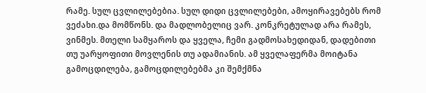რამე. სულ ცვლილებებია. სულ დიდი ცვლილებები, ამოყირავებებს რომ ვეძახი.და მომწონს. და მადლობელიც ვარ. კონკრეტულად არა რამეს, ვინმეს. მთელი სამყაროს და ყველა, ჩემი გადმოსახედიდან, დადებითი თუ უარყოფითი მოვლენის თუ ადამიანის. ამ ყველაფერმა მოიტანა გამოცდილება, გამოცდილებებმა კი შემქმნა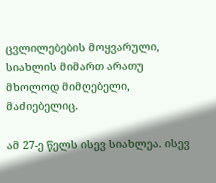ცვლილებების მოყვარული, სიახლის მიმართ არათუ მხოლოდ მიმღებელი, მაძიებელიც.

ამ 27-ე წელს ისევ სიახლეა. ისევ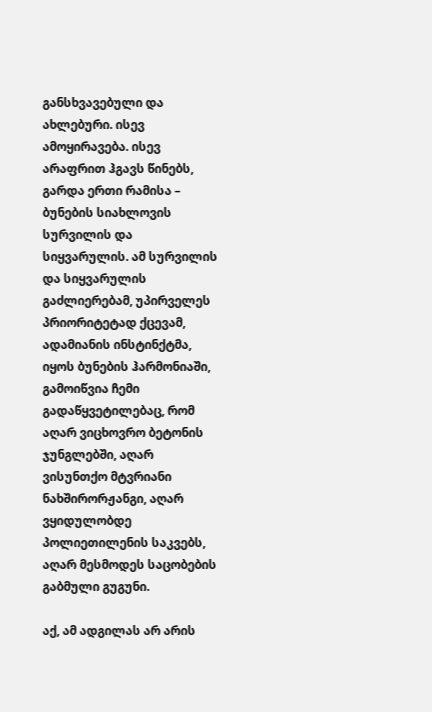განსხვავებული და ახლებური. ისევ ამოყირავება. ისევ არაფრით ჰგავს წინებს, გარდა ერთი რამისა – ბუნების სიახლოვის სურვილის და სიყვარულის. ამ სურვილის და სიყვარულის გაძლიერებამ, უპირველეს პრიორიტეტად ქცევამ, ადამიანის ინსტინქტმა, იყოს ბუნების ჰარმონიაში, გამოიწვია ჩემი გადაწყვეტილებაც, რომ აღარ ვიცხოვრო ბეტონის ჯუნგლებში, აღარ ვისუნთქო მტვრიანი ნახშირორჟანგი, აღარ ვყიდულობდე პოლიეთილენის საკვებს, აღარ მესმოდეს საცობების გაბმული გუგუნი.

აქ, ამ ადგილას არ არის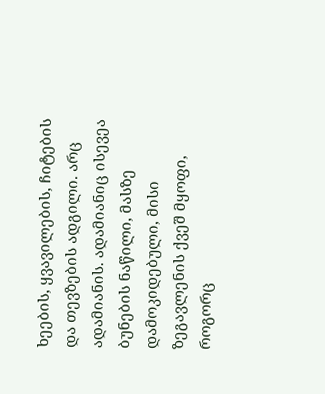ხეების, ყვავილების, ჩიტების და თევზების ადგილი. არც ადამიანის. ადამიანიც ისევეა ბუნების ნაწილი, მასზე დამოკიდებული, მისი ზეგავლენის ქვეშ მყოფი, როგორც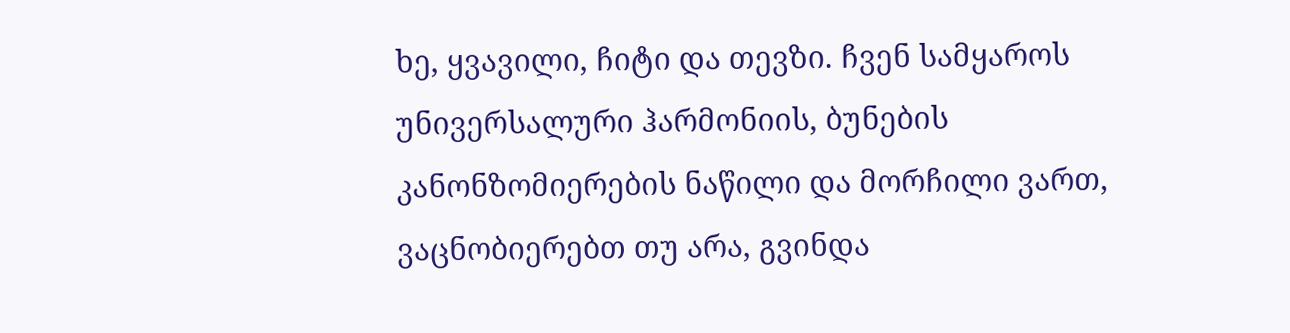ხე, ყვავილი, ჩიტი და თევზი. ჩვენ სამყაროს უნივერსალური ჰარმონიის, ბუნების კანონზომიერების ნაწილი და მორჩილი ვართ, ვაცნობიერებთ თუ არა, გვინდა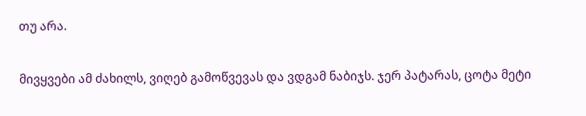თუ არა.

მივყვები ამ ძახილს, ვიღებ გამოწვევას და ვდგამ ნაბიჯს. ჯერ პატარას, ცოტა მეტი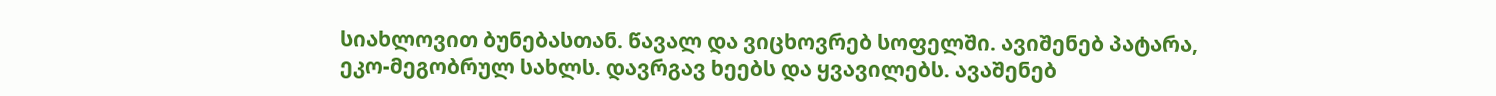სიახლოვით ბუნებასთან. წავალ და ვიცხოვრებ სოფელში. ავიშენებ პატარა, ეკო-მეგობრულ სახლს. დავრგავ ხეებს და ყვავილებს. ავაშენებ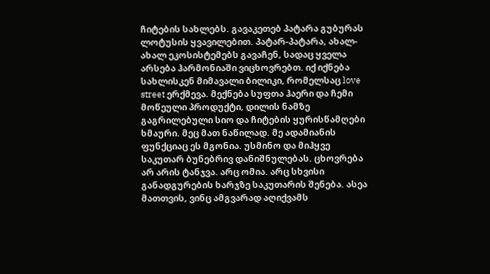ჩიტების სახლებს. გავაკეთებ პატარა გუბურას ლოტუსის ყვავილებით. პატარ-პატარა, ახალ-ახალ ეკოსისტემებს გავაჩენ, სადაც ყველა არსება ჰარმონიაში ვიცხოვრებთ. იქ იქნება სახლისკენ მიმავალი ბილიკი, რომელსაც love street ერქმევა. მექნება სუფთა ჰაერი და ჩემი მოწეული პროდუქტი, დილის ნამზე გაგრილებული სიო და ჩიტების ყურისწამღები ხმაური. მეც მათ ნაწილად. მე ადამიანის ფუნქციაც ეს მგონია. უსმინო და მიჰყვე საკუთარ ბუნებრივ დანიშნულებას. ცხოვრება არ არის ტანჯვა. არც ომია. არც სხვისი განადგურების ხარჯზე საკუთარის შენება. ასეა მათთვის, ვინც ამგვარად აღიქვამს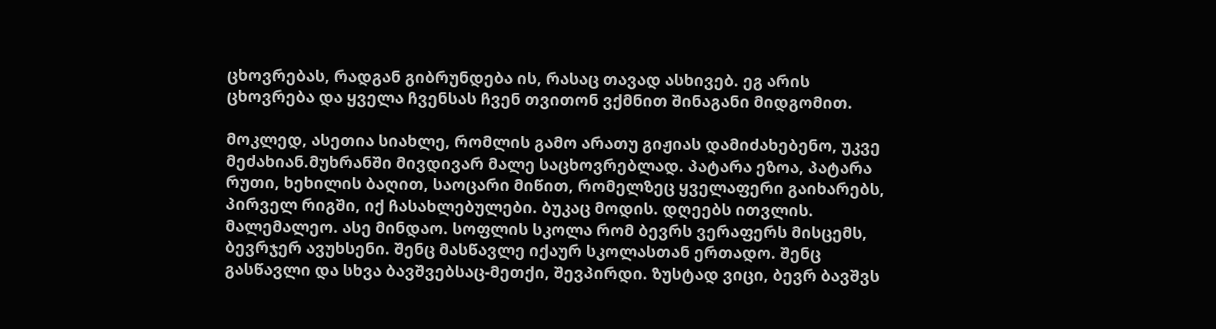ცხოვრებას, რადგან გიბრუნდება ის, რასაც თავად ასხივებ. ეგ არის ცხოვრება და ყველა ჩვენსას ჩვენ თვითონ ვქმნით შინაგანი მიდგომით.

მოკლედ, ასეთია სიახლე, რომლის გამო არათუ გიჟიას დამიძახებენო, უკვე მეძახიან.მუხრანში მივდივარ მალე საცხოვრებლად. პატარა ეზოა, პატარა რუთი, ხეხილის ბაღით, საოცარი მიწით, რომელზეც ყველაფერი გაიხარებს, პირველ რიგში, იქ ჩასახლებულები. ბუკაც მოდის. დღეებს ითვლის. მალემალეო. ასე მინდაო. სოფლის სკოლა რომ ბევრს ვერაფერს მისცემს, ბევრჯერ ავუხსენი. შენც მასწავლე იქაურ სკოლასთან ერთადო. შენც გასწავლი და სხვა ბავშვებსაც-მეთქი, შევპირდი. ზუსტად ვიცი, ბევრ ბავშვს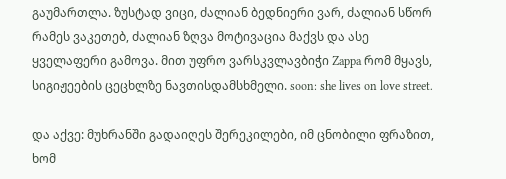გაუმართლა. ზუსტად ვიცი, ძალიან ბედნიერი ვარ, ძალიან სწორ რამეს ვაკეთებ, ძალიან ზღვა მოტივაცია მაქვს და ასე ყველაფერი გამოვა. მით უფრო ვარსკვლავბიჭი Zappa რომ მყავს, სიგიჟეების ცეცხლზე ნავთისდამსხმელი. soon: she lives on love street.

და აქვე: მუხრანში გადაიღეს შერეკილები, იმ ცნობილი ფრაზით, ხომ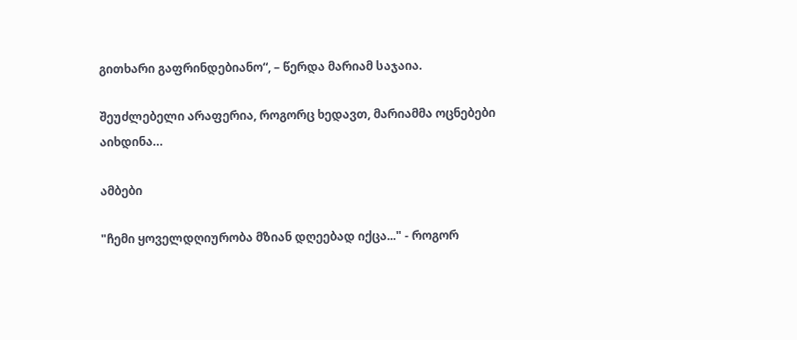გითხარი გაფრინდებიანო“, – წერდა მარიამ საჯაია.

შეუძლებელი არაფერია, როგორც ხედავთ, მარიამმა ოცნებები აიხდინა…

ამბები

"ჩემი ყოველდღიურობა მზიან დღეებად იქცა..." - როგორ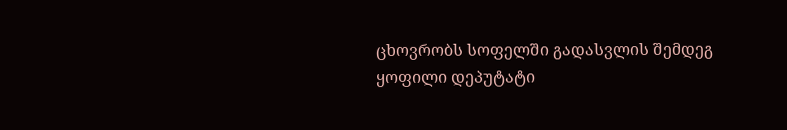ცხოვრობს სოფელში გადასვლის შემდეგ ყოფილი დეპუტატი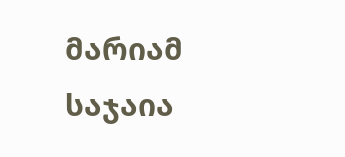მარიამ საჯაია